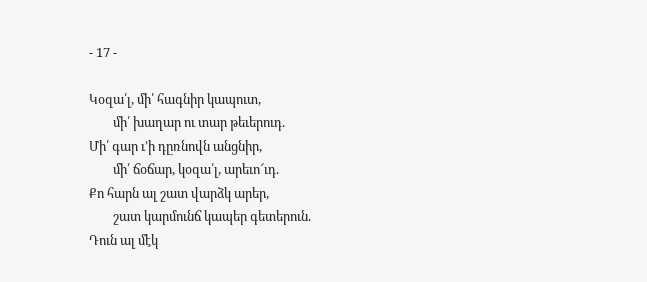- 17 -

Կօզա՛լ, մի՛ հագնիր կապուտ,
        մի՛ խաղար ու տար թեւերուդ.
Մի՛ գար ւ’ի դըռնովն անցնիր,
        մի՛ ճօճար, կօզա՛լ, արեւո՜ւդ.
Քո հարն ալ շատ վարձկ արեր,
        շատ կարմունճ կապեր գետերուն.
Դուն ալ մէկ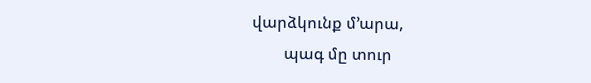վարձկունք մ’արա,
        պագ մը տուր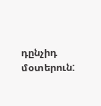դընչիդ մօտերուն: